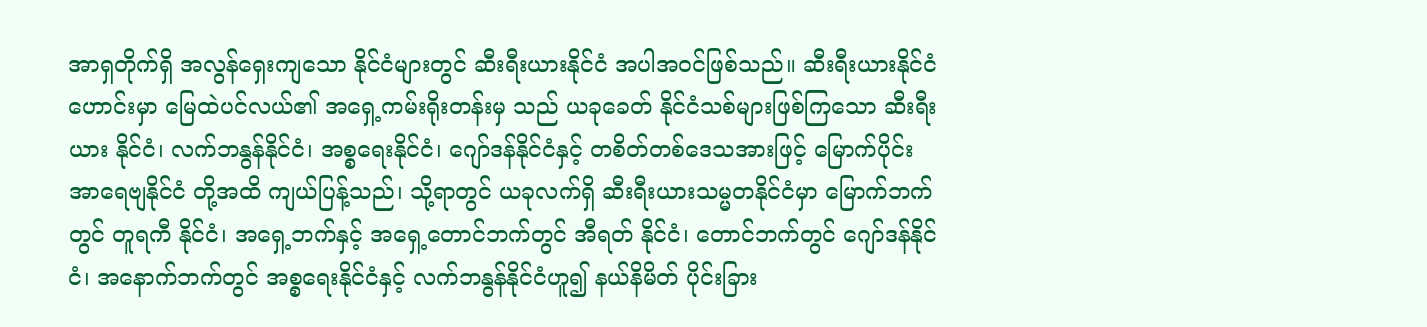အာရှတိုက်ရှိ အလွန်ရှေးကျသော နိုင်ငံများတွင် ဆီးရီးယားနိုင်ငံ အပါအဝင်ဖြစ်သည်။ ဆီးရီးယားနိုင်ငံ ဟောင်းမှာ မြေထဲပင်လယ်၏ အရှေ့ကမ်းရိုးတန်းမှ သည် ယခုခေတ် နိုင်ငံသစ်များဖြစ်ကြသော ဆီးရီးယား နိုင်ငံ၊ လက်ဘနွန်နိုင်ငံ၊ အစ္စရေးနိုင်ငံ၊ ဂျော်ဒန်နိုင်ငံနှင့် တစိတ်တစ်ဒေသအားဖြင့် မြောက်ပိုင်းအာရေဗျနိုင်ငံ တို့အထိ ကျယ်ပြန့်သည်၊ သို့ရာတွင် ယခုလက်ရှိ ဆီးရီးယားသမ္မတနိုင်ငံမှာ မြောက်ဘက်တွင် တူရကီ နိုင်ငံ၊ အရှေ့ဘက်နှင့် အရှေ့တောင်ဘက်တွင် အီရတ် နိုင်ငံ၊ တောင်ဘက်တွင် ဂျော်ဒန်နိုင်ငံ၊ အနောက်ဘက်တွင် အစ္စရေးနိုင်ငံနှင့် လက်ဘနွန်နိုင်ငံဟူ၍ နယ်နိမိတ် ပိုင်းခြား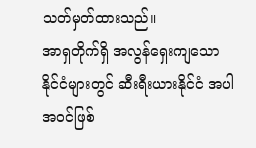သတ်မှတ်ထားသည်။
အာရှတိုက်ရှိ အလွန်ရှေးကျသော နိုင်ငံများတွင် ဆီးရီးယားနိုင်ငံ အပါအဝင်ဖြစ်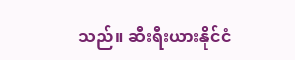သည်။ ဆီးရီးယားနိုင်ငံ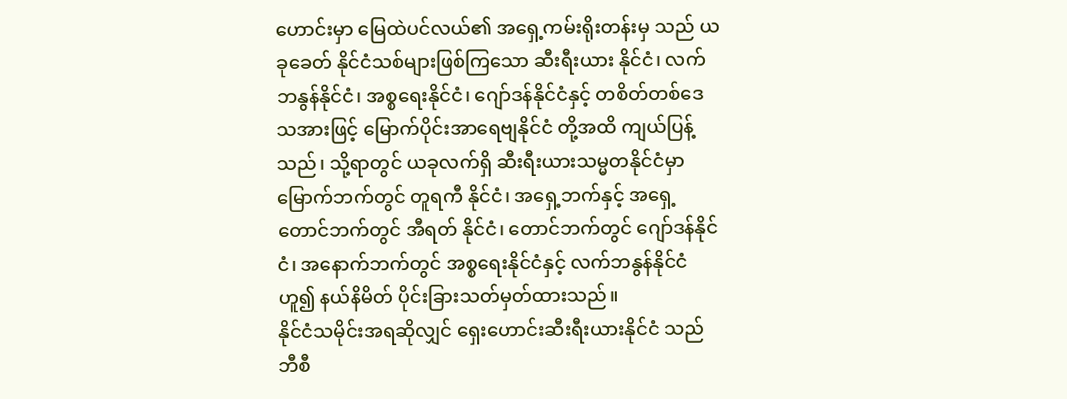ဟောင်းမှာ မြေထဲပင်လယ်၏ အရှေ့ကမ်းရိုးတန်းမှ သည် ယခုခေတ် နိုင်ငံသစ်များဖြစ်ကြသော ဆီးရီးယား နိုင်ငံ၊ လက်ဘနွန်နိုင်ငံ၊ အစ္စရေးနိုင်ငံ၊ ဂျော်ဒန်နိုင်ငံနှင့် တစိတ်တစ်ဒေသအားဖြင့် မြောက်ပိုင်းအာရေဗျနိုင်ငံ တို့အထိ ကျယ်ပြန့်သည်၊ သို့ရာတွင် ယခုလက်ရှိ ဆီးရီးယားသမ္မတနိုင်ငံမှာ မြောက်ဘက်တွင် တူရကီ နိုင်ငံ၊ အရှေ့ဘက်နှင့် အရှေ့တောင်ဘက်တွင် အီရတ် နိုင်ငံ၊ တောင်ဘက်တွင် ဂျော်ဒန်နိုင်ငံ၊ အနောက်ဘက်တွင် အစ္စရေးနိုင်ငံနှင့် လက်ဘနွန်နိုင်ငံဟူ၍ နယ်နိမိတ် ပိုင်းခြားသတ်မှတ်ထားသည်။
နိုင်ငံသမိုင်းအရဆိုလျှင် ရှေးဟောင်းဆီးရီးယားနိုင်ငံ သည် ဘီစီ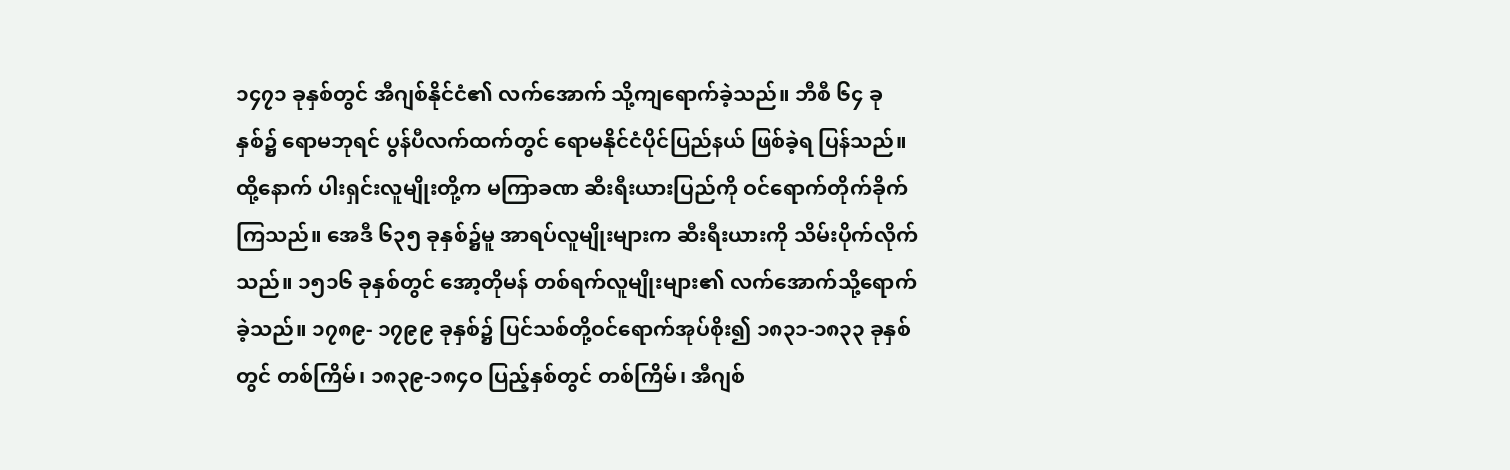၁၄၇၁ ခုနှစ်တွင် အီဂျစ်နိုင်ငံ၏ လက်အောက် သို့ကျရောက်ခဲ့သည်။ ဘီစီ ၆၄ ခုနှစ်၌ ရောမဘုရင် ပွန်ပီလက်ထက်တွင် ရောမနိုင်ငံပိုင်ပြည်နယ် ဖြစ်ခဲ့ရ ပြန်သည်။ ထို့နောက် ပါးရှင်းလူမျိုးတို့က မကြာခဏ ဆီးရီးယားပြည်ကို ဝင်ရောက်တိုက်ခိုက်ကြသည်။ အေဒီ ၆၃၅ ခုနှစ်၌မူ အာရပ်လူမျိုးများက ဆီးရီးယားကို သိမ်းပိုက်လိုက်သည်။ ၁၅၁၆ ခုနှစ်တွင် အော့တိုမန် တစ်ရက်လူမျိုးများ၏ လက်အောက်သို့ရောက်ခဲ့သည်။ ၁၇၈၉- ၁၇၉၉ ခုနှစ်၌ ပြင်သစ်တို့ဝင်ရောက်အုပ်စိုး၍ ၁၈၃၁-၁၈၃၃ ခုနှစ်တွင် တစ်ကြိမ်၊ ၁၈၃၉-၁၈၄ဝ ပြည့်နှစ်တွင် တစ်ကြိမ်၊ အီဂျစ်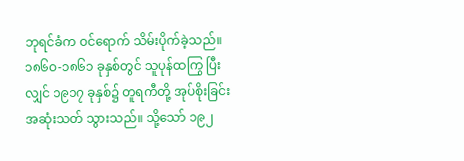ဘုရင်ခံက ဝင်ရောက် သိမ်းပိုက်ခဲ့သည်။ ၁၈၆ဝ-၁၈၆၁ ခုနှစ်တွင် သူပုန်ထကြွ ပြီးလျှင် ၁၉၁၇ ခုနှစ်၌ တူရကီတို့ အုပ်စိုးခြင်း အဆုံးသတ် သွားသည်။ သို့သော် ၁၉၂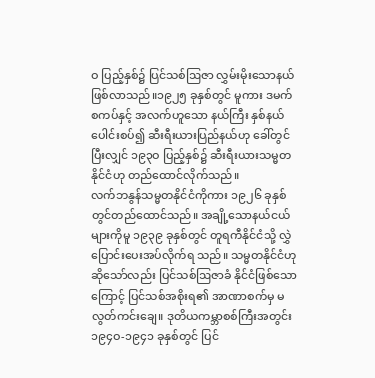ဝ ပြည့်နှစ်၌ ပြင်သစ်ဩဇာ လွှမ်းမိုးသောနယ် ဖြစ်လာသည်။၁၉၂၅ ခုနှစ်တွင် မူကား ဒမက်စကပ်နှင့် အလက်ဟူသော နယ်ကြီး နှစ်နယ်ပေါင်းစပ်၍ ဆီးရီးယားပြည်နယ်ဟု ခေါ်တွင် ပြီးလျှင် ၁၉၃ဝ ပြည့်နှစ်၌ ဆီးရီးယားသမ္မတနိုင်ငံဟု တည်ထောင်လိုက်သည်။
လက်ဘနွန်သမ္မတနိုင်ငံကိုကား ၁၉၂၆ ခုနှစ် တွင်တည်ထောင်သည်။ အချို့သောနယ်ငယ်များကိုမူ ၁၉၃၉ ခုနှစ်တွင် တူရကီနိုင်ငံသို့ လွှဲပြောင်းပေးအပ်လိုက်ရ သည်။ သမ္မတနိုင်ငံဟုဆိုသော်လည်း ပြင်သစ်ဩဇာခံ နိုင်ငံဖြစ်သောကြောင့် ပြင်သစ်အစိုးရ၏ အာဏာစက်မှ မလွတ်ကင်းချေ။ ဒုတိယကမ္ဘာစစ်ကြီးအတွင်း ၁၉၄ဝ-၁၉၄၁ ခုနှစ်တွင် ပြင်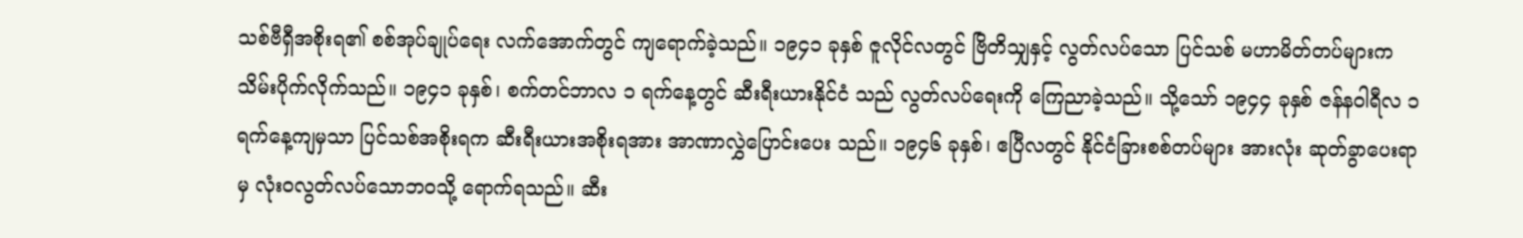သစ်ဗီရှီအစိုးရ၏ စစ်အုပ်ချုပ်ရေး လက်အောက်တွင် ကျရောက်ခဲ့သည်။ ၁၉၄၁ ခုနှစ် ဇူလိုင်လတွင် ဗြိတိသျှနှင့် လွတ်လပ်သော ပြင်သစ် မဟာမိတ်တပ်များက သိမ်းပိုက်လိုက်သည်။ ၁၉၄၁ ခုနှစ်၊ စက်တင်ဘာလ ၁ ရက်နေ့တွင် ဆီးရီးယားနိုင်ငံ သည် လွတ်လပ်ရေးကို ကြေညာခဲ့သည်။ သို့သော် ၁၉၄၄ ခုနှစ် ဇန်နဝါရီလ ၁ ရက်နေ့ကျမှသာ ပြင်သစ်အစိုးရက ဆီးရီးယားအစိုးရအား အာဏာလွှဲပြောင်းပေး သည်။ ၁၉၄၆ ခုနှစ်၊ ဧပြီလတွင် နိုင်ငံခြားစစ်တပ်များ အားလုံး ဆုတ်ခွာပေးရာမှ လုံးဝလွတ်လပ်သောဘဝသို့ ရောက်ရသည်။ ဆီး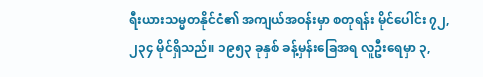ရီးယားသမ္မတနိုင်ငံ၏ အကျယ်အဝန်းမှာ စတုရန်း မိုင်ပေါင်း ၇၂,၂၃၄ မိုင်ရှိသည်။ ၁၉၅၃ ခုနှစ် ခန့်မှန်းခြေအရ လူဦးရေမှာ ၃,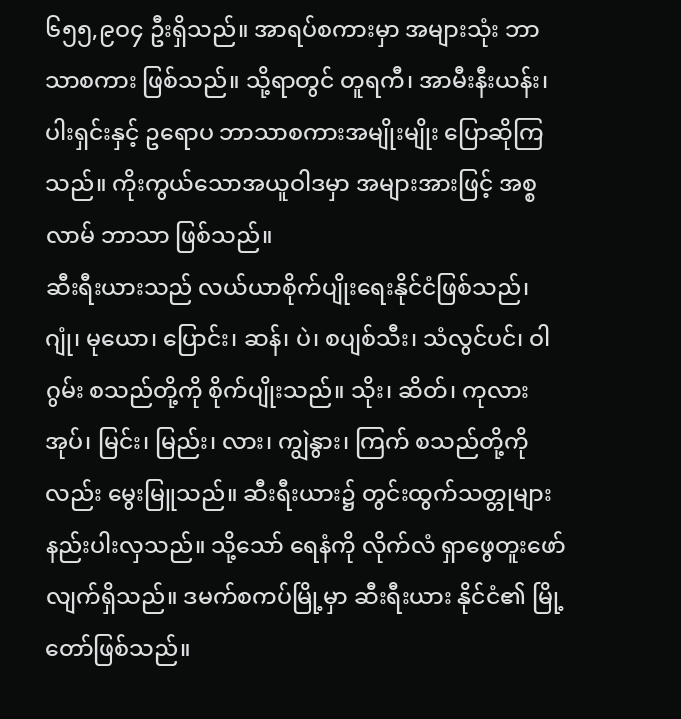၆၅၅,၉ဝ၄ ဦးရှိသည်။ အာရပ်စကားမှာ အများသုံး ဘာသာစကား ဖြစ်သည်။ သို့ရာတွင် တူရကီ၊ အာမီးနီးယန်း၊ ပါးရှင်းနှင့် ဥရောပ ဘာသာစကားအမျိုးမျိုး ပြောဆိုကြသည်။ ကိုးကွယ်သောအယူဝါဒမှာ အများအားဖြင့် အစ္စလာမ် ဘာသာ ဖြစ်သည်။
ဆီးရီးယားသည် လယ်ယာစိုက်ပျိုးရေးနိုင်ငံဖြစ်သည်၊ ဂျုံ၊ မုယော၊ ပြောင်း၊ ဆန်၊ ပဲ၊ စပျစ်သီး၊ သံလွင်ပင်၊ ဝါဂွမ်း စသည်တို့ကို စိုက်ပျိုးသည်။ သိုး၊ ဆိတ်၊ ကုလားအုပ်၊ မြင်း၊ မြည်း၊ လား၊ ကျွဲနွား၊ ကြက် စသည်တို့ကိုလည်း မွေးမြူသည်။ ဆီးရီးယား၌ တွင်းထွက်သတ္တုများနည်းပါးလှသည်။ သို့သော် ရေနံကို လိုက်လံ ရှာဖွေတူးဖော်လျက်ရှိသည်။ ဒမက်စကပ်မြို့မှာ ဆီးရီးယား နိုင်ငံ၏ မြို့တော်ဖြစ်သည်။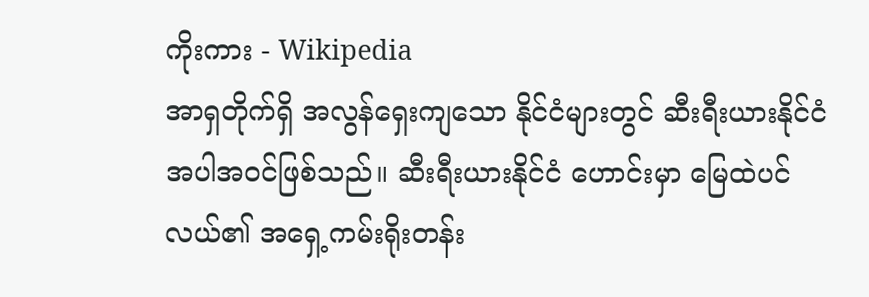ကိုးကား - Wikipedia
အာရှတိုက်ရှိ အလွန်ရှေးကျသော နိုင်ငံများတွင် ဆီးရီးယားနိုင်ငံ အပါအဝင်ဖြစ်သည်။ ဆီးရီးယားနိုင်ငံ ဟောင်းမှာ မြေထဲပင်လယ်၏ အရှေ့ကမ်းရိုးတန်း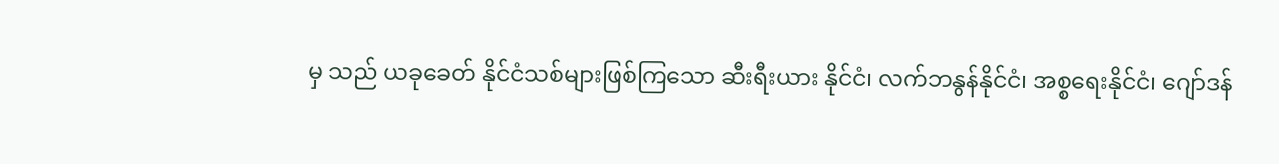မှ သည် ယခုခေတ် နိုင်ငံသစ်များဖြစ်ကြသော ဆီးရီးယား နိုင်ငံ၊ လက်ဘနွန်နိုင်ငံ၊ အစ္စရေးနိုင်ငံ၊ ဂျော်ဒန်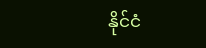နိုင်ငံ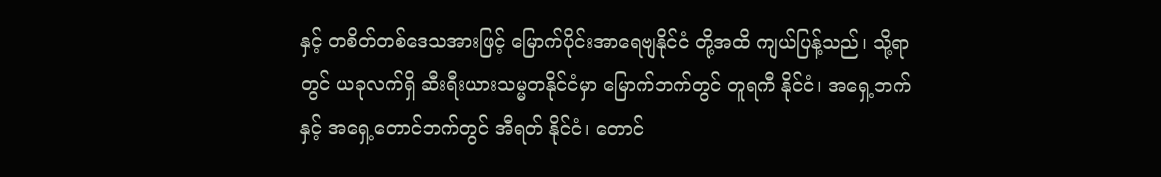နှင့် တစိတ်တစ်ဒေသအားဖြင့် မြောက်ပိုင်းအာရေဗျနိုင်ငံ တို့အထိ ကျယ်ပြန့်သည်၊ သို့ရာတွင် ယခုလက်ရှိ ဆီးရီးယားသမ္မတနိုင်ငံမှာ မြောက်ဘက်တွင် တူရကီ နိုင်ငံ၊ အရှေ့ဘက်နှင့် အရှေ့တောင်ဘက်တွင် အီရတ် နိုင်ငံ၊ တောင်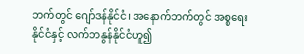ဘက်တွင် ဂျော်ဒန်နိုင်ငံ၊ အနောက်ဘက်တွင် အစ္စရေးနိုင်ငံနှင့် လက်ဘနွန်နိုင်ငံဟူ၍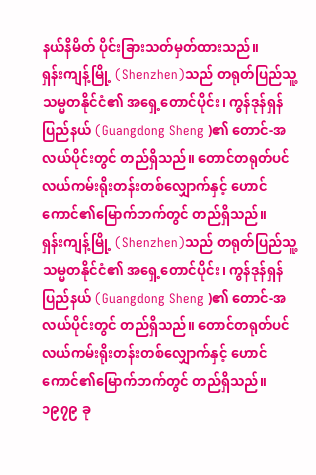နယ်နိမိတ် ပိုင်းခြားသတ်မှတ်ထားသည်။
ရှန်းကျန့်မြို့ (Shenzhen)သည် တရုတ်ပြည်သူ့သမ္မတနိုင်ငံ၏ အရှေ့တောင်ပိုင်း၊ ကွန်ဒုန်ရှန်ပြည်နယ် (Guangdong Sheng )၏ တောင်-အလယ်ပိုင်းတွင် တည်ရှိသည်။ တောင်တရုတ်ပင်လယ်ကမ်းရိုးတန်းတစ်လျှောက်နှင့် ဟောင်ကောင်၏မြောက်ဘက်တွင် တည်ရှိသည်။
ရှန်းကျန့်မြို့ (Shenzhen)သည် တရုတ်ပြည်သူ့သမ္မတနိုင်ငံ၏ အရှေ့တောင်ပိုင်း၊ ကွန်ဒုန်ရှန်ပြည်နယ် (Guangdong Sheng )၏ တောင်-အလယ်ပိုင်းတွင် တည်ရှိသည်။ တောင်တရုတ်ပင်လယ်ကမ်းရိုးတန်းတစ်လျှောက်နှင့် ဟောင်ကောင်၏မြောက်ဘက်တွင် တည်ရှိသည်။
၁၉၇၉ ခု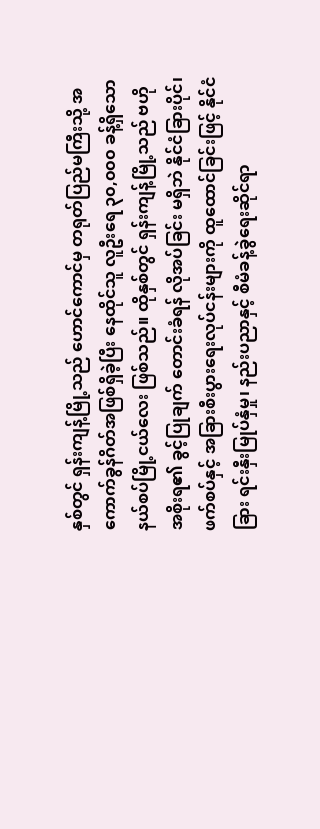နှစ်တွင် ရှန်းကျန့်မြို့သည် ဟောင်ကောင်မှ တရုတ်ပြည်မကြီးသို့ အကောက်ခွန်ဂိတ်အဖြစ်ရှိခဲ့ပြီး နေထိုင်သူ လူဦးရေ ၃၀,၀၀၀ ခန့်ရှိသော နယ်စပ်မြို့ငယ်လေး ဖြစ်သည်။ ထိုနှစ်တွင် ရှန်းကျန့်မြို့သည် ဗဟိုအစိုးရ၏ ခွင့်ပြုချက် တောင်းခံရန် လိုအပ်ခြင်း မရှိဘဲ နိုင်ငံခြားပိုင်၊ ဖက်စပ်နှင့် အခြားစီးပွားရေးလုပ်ငန်းများကို ထူထောင်ခြင်းဖြင့် နိုင်ငံခြား ရင်းနှီးမြုပ်နှံမှု၊ နည်းပညာနှင့် စီမံခန့်ခွဲရေးဆိုင်ရာ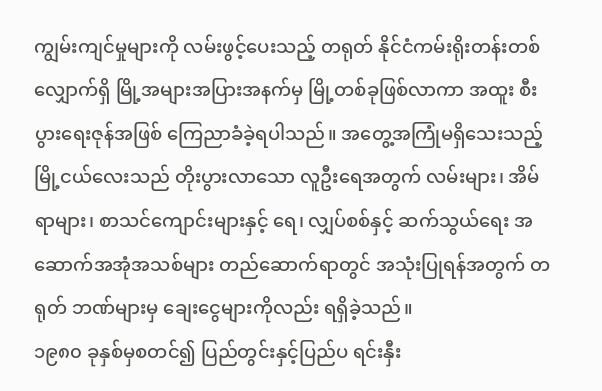ကျွမ်းကျင်မှုများကို လမ်းဖွင့်ပေးသည့် တရုတ် နိုင်ငံကမ်းရိုးတန်းတစ်လျှောက်ရှိ မြို့အများအပြားအနက်မှ မြို့တစ်ခုဖြစ်လာကာ အထူး စီးပွားရေးဇုန်အဖြစ် ကြေညာခံခဲ့ရပါသည်။ အတွေ့အကြုံမရှိသေးသည့် မြို့ငယ်လေးသည် တိုးပွားလာသော လူဦးရေအတွက် လမ်းများ၊ အိမ်ရာများ၊ စာသင်ကျောင်းများနှင့် ရေ၊ လျှပ်စစ်နှင့် ဆက်သွယ်ရေး အဆောက်အအုံအသစ်များ တည်ဆောက်ရာတွင် အသုံးပြုရန်အတွက် တရုတ် ဘဏ်များမှ ချေးငွေများကိုလည်း ရရှိခဲ့သည်။
၁၉၈၀ ခုနှစ်မှစတင်၍ ပြည်တွင်းနှင့်ပြည်ပ ရင်းနှီး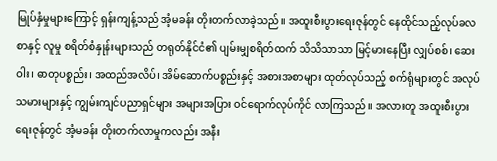မြုပ်နှံမှုများကြောင့် ရှန်းကျန့်သည် အံ့မခန်း တိုးတက်လာခဲ့သည်။ အထူးစီးပွားရေးဇုန်တွင် နေထိုင်သည့်လုပ်ခလစာနှင့် လူမှု စရိတ်စံနှုန်းများသည် တရုတ်နိုင်ငံ၏ ပျမ်းမျှစရိတ်ထက် သိသိသာသာ မြင့်မားနေပြီး လျှပ်စစ်၊ ဆေးဝါး၊ ဓာတုပစ္စည်း၊ အထည်အလိပ်၊ အိမ်ဆောက်ပစ္စည်းနှင့် အစားအစာများ ထုတ်လုပ်သည့် စက်ရုံများတွင် အလုပ်သမားများနှင့် ကျွမ်းကျင်ပညာရှင်များ အများအပြား ဝင်ရောက်လုပ်ကိုင် လာကြသည်။ အလားတူ အထူးစီးပွားရေးဇုန်တွင် အံ့မခန်း တိုးတက်လာမှုကလည်း အနီး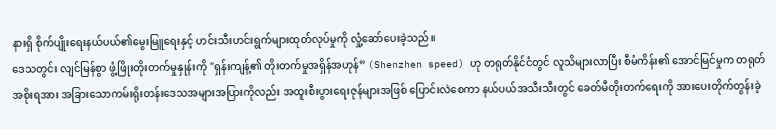နားရှိ စိုက်ပျိုးရေးနယ်ပယ်၏မွေးမြူရေးနှင့် ဟင်းသီးဟင်းရွက်များထုတ်လုပ်မှုကို လှုံ့ဆော်ပေးခဲ့သည်။
ဒေသတွင်း လျင်မြန်စွာ ဖွံ့ဖြိုးတိုးတက်မှုနှုန်းကို "ရှန်းကျန့်၏ တိုးတက်မှုအရှိန်အဟုန်” (Shenzhen speed) ဟု တရုတ်နိုင်ငံတွင် လူသိများလာပြီး စီမံကိန်း၏ အောင်မြင်မှုက တရုတ် အစိုးရအား အခြားသောကမ်းရိုးတန်းဒေသအများအပြားကိုလည်း အထူးစီးပွားရေးဇုန်များအဖြစ် ပြောင်းလဲစေကာ နယ်ပယ်အသီးသီးတွင် ခေတ်မီတိုးတက်ရေးကို အားပေးတိုက်တွန်းခဲ့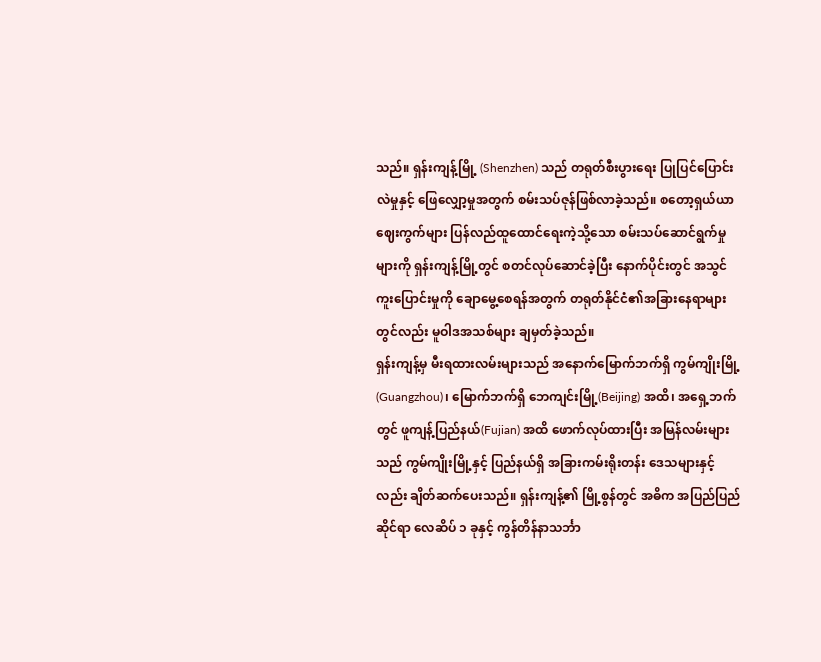သည်။ ရှန်းကျန့်မြို့ (Shenzhen) သည် တရုတ်စီးပွားရေး ပြုပြင်ပြောင်းလဲမှုနှင့် ဖြေလျှော့မှုအတွက် စမ်းသပ်ဇုန်ဖြစ်လာခဲ့သည်။ စတော့ရှယ်ယာဈေးကွက်များ ပြန်လည်ထူထောင်ရေးကဲ့သို့သော စမ်းသပ်ဆောင်ရွက်မှုများကို ရှန်းကျန့်မြို့တွင် စတင်လုပ်ဆောင်ခဲ့ပြီး နောက်ပိုင်းတွင် အသွင် ကူးပြောင်းမှုကို ချောမွေ့စေရန်အတွက် တရုတ်နိုင်ငံ၏အခြားနေရာများတွင်လည်း မူဝါဒအသစ်များ ချမှတ်ခဲ့သည်။
ရှန်းကျန့်မှ မီးရထားလမ်းများသည် အနောက်မြောက်ဘက်ရှိ ကွမ်ကျိုးမြို့(Guangzhou)၊ မြောက်ဘက်ရှိ ဘေကျင်းမြို့(Beijing) အထိ၊ အရှေ့ဘက်တွင် ဖူကျန့်ပြည်နယ်(Fujian) အထိ ဖောက်လုပ်ထားပြီး အမြန်လမ်းများသည် ကွမ်ကျိုးမြို့နှင့် ပြည်နယ်ရှိ အခြားကမ်းရိုးတန်း ဒေသများနှင့်လည်း ချိတ်ဆက်ပေးသည်။ ရှန်းကျန့်၏ မြို့စွန်တွင် အဓိက အပြည်ပြည်ဆိုင်ရာ လေဆိပ် ၁ ခုနှင့် ကွန်တိန်နာသင်္ဘာ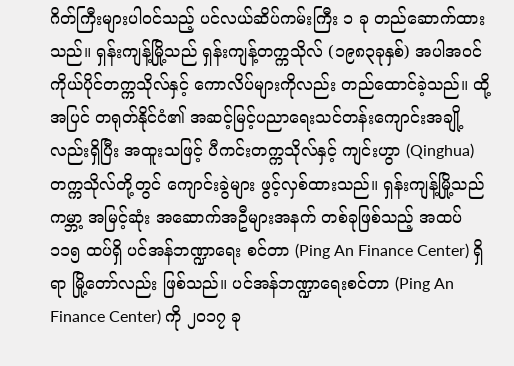ဂိတ်ကြီးများပါဝင်သည့် ပင်လယ်ဆိပ်ကမ်းကြီး ၁ ခု တည်ဆောက်ထားသည်။ ရှန်းကျန့်မြို့သည် ရှန်းကျန့်တက္ကသိုလ် (၁၉၈၃ခုနှစ်) အပါအဝင် ကိုယ်ပိုင်တက္ကသိုလ်နှင့် ကောလိပ်များကိုလည်း တည်ထောင်ခဲ့သည်။ ထို့အပြင် တရုတ်နိုင်ငံ၏ အဆင့်မြင့်ပညာရေးသင်တန်းကျောင်းအချို့လည်းရှိပြီး အထူးသဖြင့် ပီကင်းတက္ကသိုလ်နှင့် ကျင်းဟွာ (Qinghua) တက္ကသိုလ်တို့တွင် ကျောင်းခွဲများ ဖွင့်လှစ်ထားသည်။ ရှန်းကျန့်မြို့သည် ကမ္ဘာ့ အမြင့်ဆုံး အဆောက်အဦများအနက် တစ်ခုဖြစ်သည့် အထပ် ၁၁၅ ထပ်ရှိ ပင်အန်ဘဏ္ဍာရေး စင်တာ (Ping An Finance Center) ရှိရာ မြို့တော်လည်း ဖြစ်သည်။ ပင်အန်ဘဏ္ဍာရေးစင်တာ (Ping An Finance Center) ကို ၂၀၁၇ ခု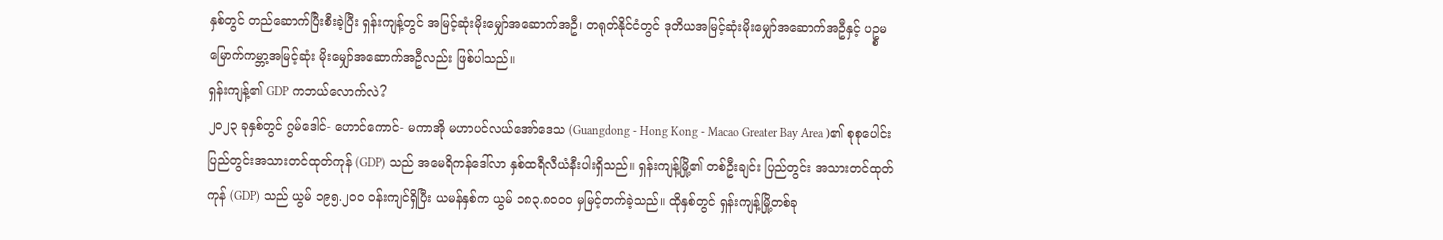နှစ်တွင် တည်ဆောက်ပြီးစီးခဲ့ပြီး ရှန်းကျန့်တွင် အမြင့်ဆုံးမိုးမျှော်အဆောက်အဦ၊ တရုတ်နိုင်ငံတွင် ဒုတိယအမြင့်ဆုံးမိုးမျှော်အဆောက်အဦနှင့် ပဥ္စမမြောက်ကမ္ဘာ့အမြင့်ဆုံး မိုးမျှော်အဆောက်အဦလည်း ဖြစ်ပါသည်။
ရှန်းကျန့်၏ GDP ကဘယ်လောက်လဲ?
၂၀၂၃ ခုနှစ်တွင် ဂွမ်ဒေါင်- ဟောင်ကောင်- မကာအို မဟာပင်လယ်အော်ဒေသ (Guangdong - Hong Kong - Macao Greater Bay Area )၏ စုစုပေါင်းပြည်တွင်းအသားတင်ထုတ်ကုန် (GDP) သည် အမေရိကန်ဒေါ်လာ နှစ်ထရီလီယံနီးပါးရှိသည်။ ရှန်းကျန့်မြို့၏ တစ်ဦးချင်း ပြည်တွင်း အသားတင်ထုတ်ကုန် (GDP) သည် ယွမ် ၁၉၅.၂ဝဝ ဝန်းကျင်ရှိပြီး ယမန်နှစ်က ယွမ် ၁၈၃.၈ဝဝဝ မှမြင့်တက်ခဲ့သည်။ ထိုနှစ်တွင် ရှန်းကျန့်မြို့တစ်ခု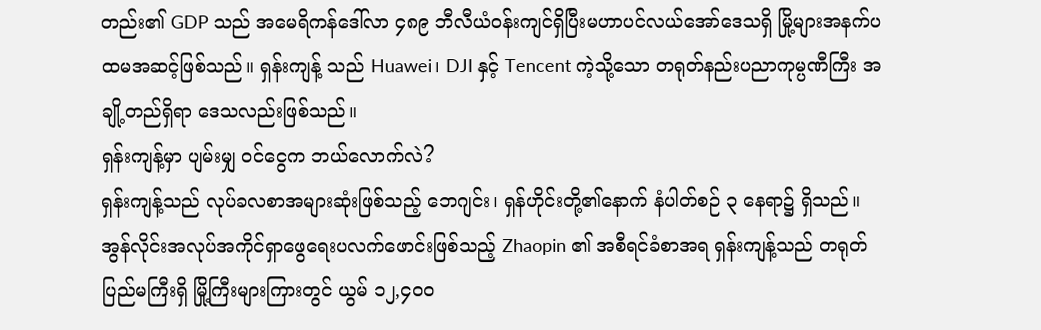တည်း၏ GDP သည် အမေရိကန်ဒေါ်လာ ၄၈၉ ဘီလီယံဝန်းကျင်ရှိပြီးမဟာပင်လယ်အော်ဒေသရှိ မြို့များအနက်ပထမအဆင့်ဖြစ်သည်။ ရှန်းကျန့် သည် Huawei၊ DJI နှင့် Tencent ကဲ့သို့သော တရုတ်နည်းပညာကုမ္ပဏီကြီး အချို့တည်ရှိရာ ဒေသလည်းဖြစ်သည်။
ရှန်းကျန့်မှာ ပျမ်းမျှ ၀င်ငွေက ဘယ်လောက်လဲ?
ရှန်းကျန့်သည် လုပ်ခလစာအများဆုံးဖြစ်သည့် ဘေဂျင်း၊ ရှန်ဟိုင်းတို့၏နောက် နံပါတ်စဉ် ၃ နေရာ၌ ရှိသည်။ အွန်လိုင်းအလုပ်အကိုင်ရှာဖွေရေးပလက်ဖောင်းဖြစ်သည့် Zhaopin ၏ အစီရင်ခံစာအရ ရှန်းကျန့်သည် တရုတ်ပြည်မကြီးရှိ မြို့ကြီးများကြားတွင် ယွမ် ၁၂,၄၀၀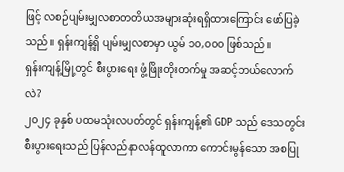ဖြင့် လစဉ်ပျမ်းမျှလစာတတိယအများဆုံးရရှိထားကြောင်း ဖော်ပြခဲ့သည်။ ရှန်းကျန့်ရှိ ပျမ်းမျှလစာမှာ ယွမ် ၁၀,၀၀၀ ဖြစ်သည်။
ရှန်းကျန့်မြို့တွင် စီးပွားရေး ဖွံ့ဖြိုးတိုးတက်မှု အဆင့်ဘယ်လောက်လဲ?
၂၀၂၄ ခုနှစ် ပထမသုံးလပတ်တွင် ရှန်းကျန့်၏ GDP သည် ဒေသတွင်း စီးပွားရေးသည် ပြန်လည်နာလန်ထူလာကာ ကောင်းမွန်သော အစပြု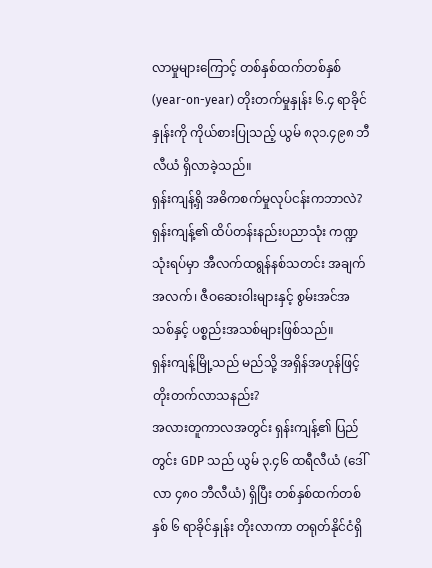လာမှုများကြောင့် တစ်နှစ်ထက်တစ်နှစ် (year-on-year) တိုးတက်မှုနှုန်း ၆.၄ ရာခိုင်နှုန်းကို ကိုယ်စားပြုသည့် ယွမ် ၈၃၁.၄၉၈ ဘီလီယံ ရှိလာခဲ့သည်။
ရှန်းကျန့်ရှိ အဓိကစက်မှုလုပ်ငန်းကဘာလဲ?
ရှန်းကျန့်၏ ထိပ်တန်းနည်းပညာသုံး ကဏ္ဍသုံးရပ်မှာ အီလက်ထရွန်နစ်သတင်း အချက် အလက်၊ ဇီဝဆေးဝါးများနှင့် စွမ်းအင်အသစ်နှင့် ပစ္စည်းအသစ်များဖြစ်သည်။
ရှန်းကျန့်မြို့သည် မည်သို့ အရှိန်အဟုန်ဖြင့် တိုးတက်လာသနည်း?
အလားတူကာလအတွင်း ရှန်းကျန့်၏ ပြည်တွင်း GDP သည် ယွမ် ၃.၄၆ ထရီလီယံ (ဒေါ်လာ ၄၈၀ ဘီလီယံ) ရှိပြီး တစ်နှစ်ထက်တစ်နှစ် ၆ ရာခိုင်နှုန်း တိုးလာကာ တရုတ်နိုင်ငံရှိ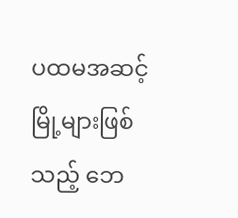ပထမအဆင့်မြို့များဖြစ်သည့် ဘေ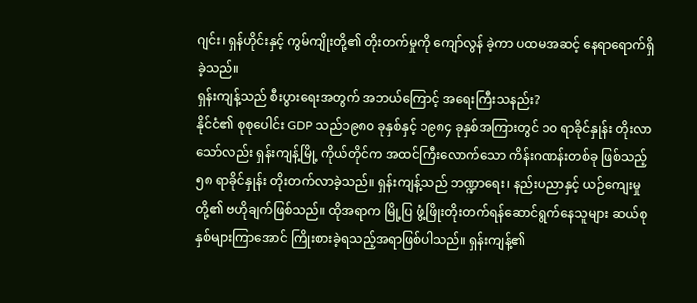ဂျင်း၊ ရှန်ဟိုင်းနှင့် ကွမ်ကျိုးတို့၏ တိုးတက်မှုကို ကျော်လွန် ခဲ့ကာ ပထမအဆင့် နေရာရောက်ရှိခဲ့သည်။
ရှန်းကျန့်သည် စီးပွားရေးအတွက် အဘယ်ကြောင့် အရေးကြီးသနည်း?
နိုင်ငံ၏ စုစုပေါင်း GDP သည်၁၉၈၀ ခုနှစ်နှင့် ၁၉၈၄ ခုနှစ်အကြားတွင် ၁၀ ရာခိုင်နှုန်း တိုးလာသော်လည်း ရှန်းကျန့်မြို့ ကိုယ်တိုင်က အထင်ကြီးလောက်သော ကိန်းဂဏန်းတစ်ခု ဖြစ်သည့် ၅၈ ရာခိုင်နှုန်း တိုးတက်လာခဲ့သည်။ ရှန်းကျန့်သည် ဘဏ္ဍာရေး၊ နည်းပညာနှင့် ယဉ်ကျေးမှုတို့၏ ဗဟိုချက်ဖြစ်သည်။ ထိုအရာက မြို့ပြ ဖွံ့ဖြိုးတိုးတက်ရန်ဆောင်ရွက်နေသူများ ဆယ်စုနှစ်များကြာအောင် ကြိုးစားခဲ့ရသည့်အရာဖြစ်ပါသည်။ ရှန်းကျန့်၏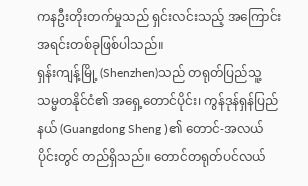ကနဦးတိုးတက်မှုသည် ရှင်းလင်းသည့် အကြောင်းအရင်းတစ်ခုဖြစ်ပါသည်။
ရှန်းကျန့်မြို့ (Shenzhen)သည် တရုတ်ပြည်သူ့သမ္မတနိုင်ငံ၏ အရှေ့တောင်ပိုင်း၊ ကွန်ဒုန်ရှန်ပြည်နယ် (Guangdong Sheng )၏ တောင်-အလယ်ပိုင်းတွင် တည်ရှိသည်။ တောင်တရုတ်ပင်လယ်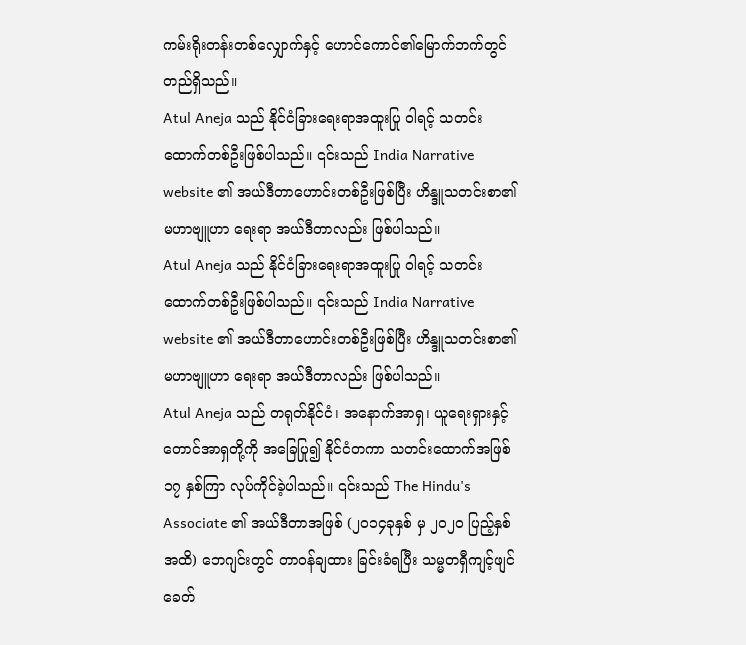ကမ်းရိုးတန်းတစ်လျှောက်နှင့် ဟောင်ကောင်၏မြောက်ဘက်တွင် တည်ရှိသည်။
Atul Aneja သည် နိုင်ငံခြားရေးရာအထူးပြု ဝါရင့် သတင်းထောက်တစ်ဦးဖြစ်ပါသည်။ ၎င်းသည် India Narrative website ၏ အယ်ဒီတာဟောင်းတစ်ဦးဖြစ်ပြီး ဟိန္ဒူသတင်းစာ၏ မဟာဗျူဟာ ရေးရာ အယ်ဒီတာလည်း ဖြစ်ပါသည်။
Atul Aneja သည် နိုင်ငံခြားရေးရာအထူးပြု ဝါရင့် သတင်းထောက်တစ်ဦးဖြစ်ပါသည်။ ၎င်းသည် India Narrative website ၏ အယ်ဒီတာဟောင်းတစ်ဦးဖြစ်ပြီး ဟိန္ဒူသတင်းစာ၏ မဟာဗျူဟာ ရေးရာ အယ်ဒီတာလည်း ဖြစ်ပါသည်။
Atul Aneja သည် တရုတ်နိုင်ငံ၊ အနောက်အာရှ၊ ယူရေးရှားနှင့် တောင်အာရှတို့ကို အခြေပြု၍ နိုင်ငံတကာ သတင်းထောက်အဖြစ် ၁၇ နှစ်ကြာ လုပ်ကိုင်ခဲ့ပါသည်။ ၎င်းသည် The Hindu's Associate ၏ အယ်ဒီတာအဖြစ် (၂၀၁၄ခုနှစ် မှ ၂၀၂၀ ပြည့်နှစ်အထိ) ဘေဂျင်းတွင် တာဝန်ချထား ခြင်းခံရပြီး သမ္မတရှီကျင့်ဖျင်ခေတ်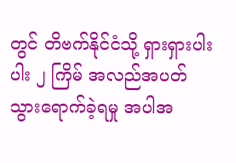တွင် တိဗက်နိုင်ငံသို့ ရှားရှားပါးပါး ၂ ကြိမ် အလည်အပတ် သွားရောက်ခဲ့ရမှု အပါအ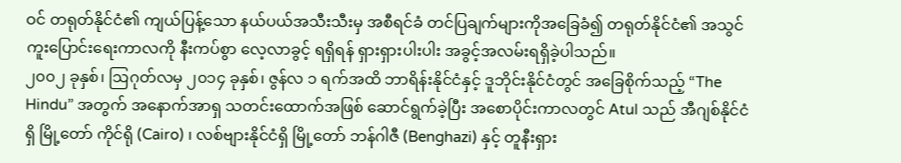ဝင် တရုတ်နိုင်ငံ၏ ကျယ်ပြန့်သော နယ်ပယ်အသီးသီးမှ အစီရင်ခံ တင်ပြချက်များကိုအခြေခံ၍ တရုတ်နိုင်ငံ၏ အသွင်ကူးပြောင်းရေးကာလကို နီးကပ်စွာ လေ့လာခွင့် ရရှိရန် ရှားရှားပါးပါး အခွင့်အလမ်းရရှိခဲ့ပါသည်။
၂၀၀၂ ခုနှစ်၊ ဩဂုတ်လမှ ၂၀၁၄ ခုနှစ်၊ ဇွန်လ ၁ ရက်အထိ ဘာရိန်းနိုင်ငံနှင့် ဒူဘိုင်းနိုင်ငံတွင် အခြေစိုက်သည့် “The Hindu” အတွက် အနောက်အာရှ သတင်းထောက်အဖြစ် ဆောင်ရွက်ခဲ့ပြီး အစောပိုင်းကာလတွင် Atul သည် အီဂျစ်နိုင်ငံရှိ မြို့တော် ကိုင်ရို (Cairo) ၊ လစ်ဗျားနိုင်ငံရှိ မြို့တော် ဘန်ဂါဇီ (Benghazi) နှင့် တူနီးရှား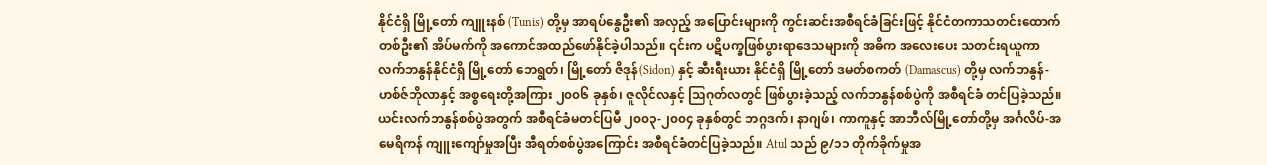နိုင်ငံရှိ မြို့တော် ကျူးနစ် (Tunis) တို့မှ အာရပ်နွေဦး၏ အလှည့် အပြောင်းများကို ကွင်းဆင်းအစီရင်ခံခြင်းဖြင့် နိုင်ငံတကာသတင်းထောက်တစ်ဦး၏ အိပ်မက်ကို အကောင်အထည်ဖော်နိုင်ခဲ့ပါသည်။ ၎င်းက ပဋိပက္ခဖြစ်ပွားရာဒေသများကို အဓိက အလေးပေး သတင်းရယူကာ လက်ဘနွန်နိုင်ငံရှိ မြို့တော် ဘေရွတ်၊ မြို့တော် ဇိဒုန်(Sidon) နှင့် ဆီးရီးယား နိုင်ငံရှိ မြို့တော် ဒမတ်စကတ် (Damascus) တို့မှ လက်ဘနွန်-ဟစ်ဇ်ဘိုလာနှင့် အစ္စရေးတို့အကြား ၂၀၀၆ ခုနှစ်၊ ဇူလိုင်လနှင့် သြဂုတ်လတွင် ဖြစ်ပွားခဲ့သည့် လက်ဘနွန်စစ်ပွဲကို အစီရင်ခံ တင်ပြခဲ့သည်။ ယင်းလက်ဘနွန်စစ်ပွဲအတွက် အစီရင်ခံမတင်ပြမီ ၂၀၀၃-၂၀၀၄ ခုနှစ်တွင် ဘဂ္ဂဒက်၊ နာဂျဖ်၊ ကာကူနှင့် အာဘီလ်မြို့တော်တို့မှ အင်္ဂလိပ်-အမေရိကန် ကျူးကျော်မှုအပြီး အီရတ်စစ်ပွဲအကြောင်း အစီရင်ခံတင်ပြခဲ့သည်။ Atul သည် ၉/၁၁ တိုက်ခိုက်မှုအ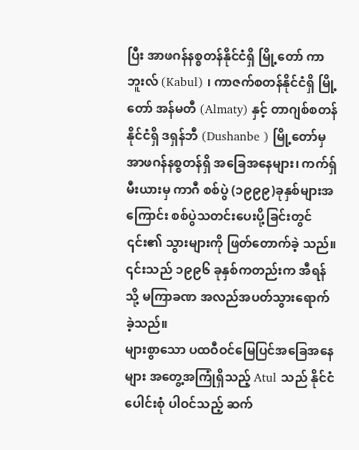ပြီး အာဖဂန်နစ္စတန်နိုင်ငံရှိ မြို့တော် ကာဘူးလ် (Kabul) ၊ ကာဇက်စတန်နိုင်ငံရှိ မြို့တော် အန်မတီ (Almaty) နှင့် တာဂျစ်စတန်နိုင်ငံရှိ ဒရှန်ဘီ (Dushanbe ) မြို့တော်မှ အာဖဂန်နစ္စတန်ရှိ အခြေအနေများ၊ ကက်ရှ်မီးယားမှ ကာဂီ စစ်ပွဲ (၁၉၉၉)ခုနှစ်များအကြောင်း စစ်ပွဲသတင်းပေးပို့ခြင်းတွင် ၎င်း၏ သွားများကို ဖြတ်တောက်ခဲ့ သည်။ ၎င်းသည် ၁၉၉၆ ခုနှစ်ကတည်းက အီရန်သို့ မကြာခဏ အလည်အပတ်သွားရောက် ခဲ့သည်။
များစွာသော ပထဝီဝင်မြေပြင်အခြေအနေများ အတွေ့အကြုံရှိသည့် Atul သည် နိုင်ငံပေါင်းစုံ ပါဝင်သည့် ဆက်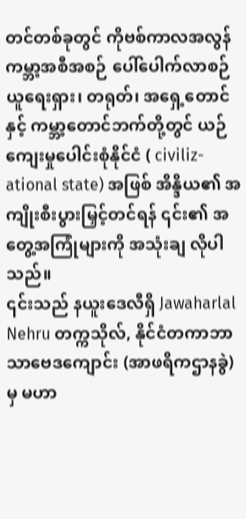တင်တစ်ခုတွင် ကိုဗစ်ကာလအလွန် ကမ္ဘာ့အစီအစဉ် ပေါ်ပေါက်လာစဉ် ယူရေးရှား၊ တရုတ်၊ အရှေ့တောင်နှင့် ကမ္ဘာ့တောင်ဘက်တို့တွင် ယဉ်ကျေးမှုပေါင်းစုံနိုင်ငံ ( civiliz-ational state) အဖြစ် အိန္ဒိယ၏ အကျိုးစီးပွားမြှင့်တင်ရန် ၎င်း၏ အတွေ့အကြုံများကို အသုံးချ လိုပါသည်။
၎င်းသည် နယူးဒေလီရှိ Jawaharlal Nehru တက္ကသိုလ်, နိုင်ငံတကာဘာသာဗေဒကျောင်း (အာဖရိကဌာနခွဲ) မှ မဟာ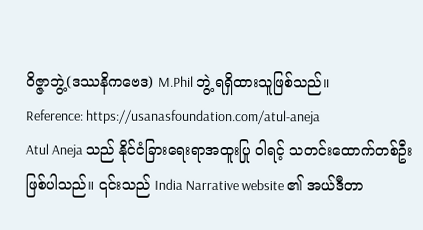ဝိဇ္ဇာဘွဲ့(ဒဿနိကဗေဒ) M.Phil ဘွဲ့ ရရှိထားသူဖြစ်သည်။
Reference: https://usanasfoundation.com/atul-aneja
Atul Aneja သည် နိုင်ငံခြားရေးရာအထူးပြု ဝါရင့် သတင်းထောက်တစ်ဦးဖြစ်ပါသည်။ ၎င်းသည် India Narrative website ၏ အယ်ဒီတာ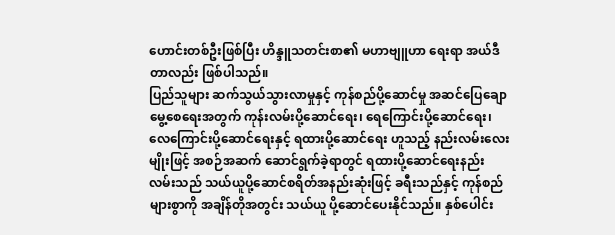ဟောင်းတစ်ဦးဖြစ်ပြီး ဟိန္ဒူသတင်းစာ၏ မဟာဗျူဟာ ရေးရာ အယ်ဒီတာလည်း ဖြစ်ပါသည်။
ပြည်သူများ ဆက်သွယ်သွားလာမှုနှင့် ကုန်စည်ပို့ဆောင်မှု အဆင်ပြေချောမွေ့စေရေးအတွက် ကုန်းလမ်းပို့ဆောင်ရေး၊ ရေကြောင်းပို့ဆောင်ရေး၊ လေကြောင်းပို့ဆောင်ရေးနှင့် ရထားပို့ဆောင်ရေး ဟူသည့် နည်းလမ်းလေးမျိုးဖြင့် အစဉ်အဆက် ဆောင်ရွက်ခဲ့ရာတွင် ရထားပို့ဆောင်ရေးနည်းလမ်းသည် သယ်ယူပို့ဆောင်စရိတ်အနည်းဆုံးဖြင့် ခရီးသည်နှင့် ကုန်စည်များစွာကို အချိန်တိုအတွင်း သယ်ယူ ပို့ဆောင်ပေးနိုင်သည်။ နှစ်ပေါင်း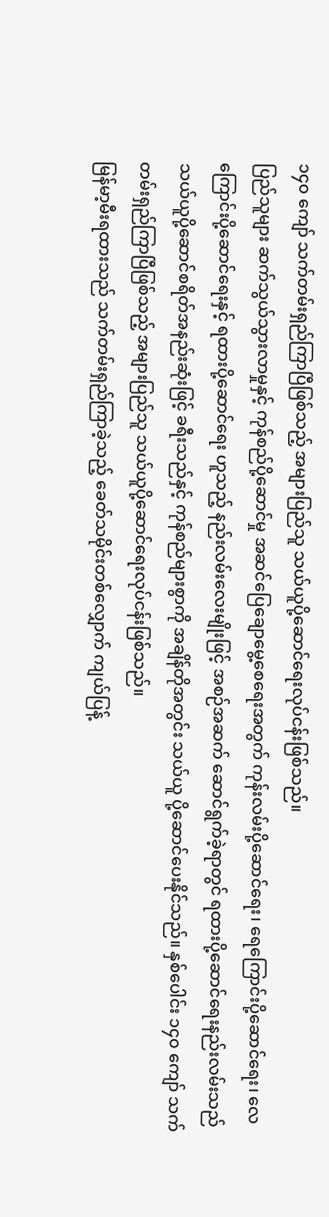၁၄၀ ကျော် သက်တမ်းရှည်ကြာပြီဖြစ်သည့် အများပြည်သူ သယ်ယူပို့ဆောင်ရေးလုပ်ငန်းဖြစ်သည်။
ပြည်သူများ ဆက်သွယ်သွားလာမှုနှင့် ကုန်စည်ပို့ဆောင်မှု အဆင်ပြေချောမွေ့စေရေးအတွက် ကုန်းလမ်းပို့ဆောင်ရေး၊ ရေကြောင်းပို့ဆောင်ရေး၊ လေကြောင်းပို့ဆောင်ရေးနှင့် ရထားပို့ဆောင်ရေး ဟူသည့် နည်းလမ်းလေးမျိုးဖြင့် အစဉ်အဆက် ဆောင်ရွက်ခဲ့ရာတွင် ရထားပို့ဆောင်ရေးနည်းလမ်းသည် သယ်ယူပို့ဆောင်စရိတ်အနည်းဆုံးဖြင့် ခရီးသည်နှင့် ကုန်စည်များစွာကို အချိန်တိုအတွင်း သယ်ယူ ပို့ဆောင်ပေးနိုင်သည်။ နှစ်ပေါင်း ၁၄၀ ကျော် သက်တမ်းရှည်ကြာပြီဖြစ်သည့် အများပြည်သူ သယ်ယူပို့ဆောင်ရေးလုပ်ငန်းဖြစ်သည်။
မြန်မာ့မီးရထားသည် သက်တမ်းရှည်ကြာခဲ့သည့် ခေတ်သမိုင်းတစ်လျှောက် ကျယ်ပြန့်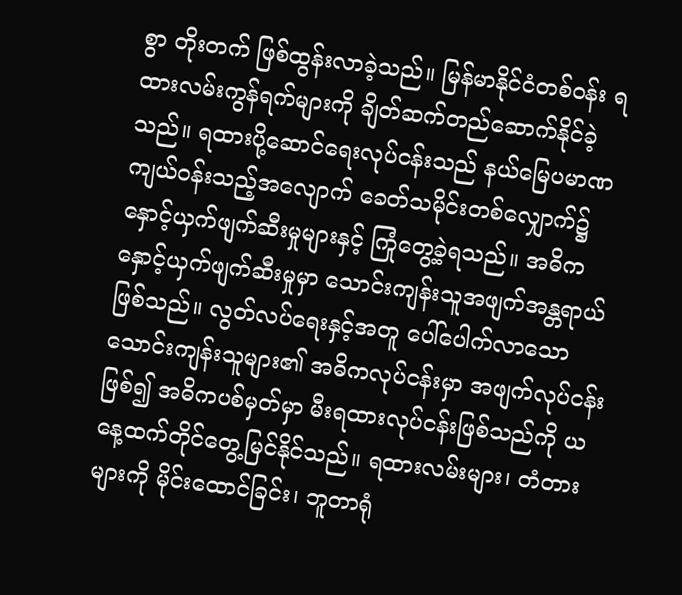စွာ တိုးတက် ဖြစ်ထွန်းလာခဲ့သည်။ မြန်မာနိုင်ငံတစ်ဝန်း ရထားလမ်းကွန်ရက်များကို ချိတ်ဆက်တည်ဆောက်နိုင်ခဲ့ သည်။ ရထားပို့ဆောင်ရေးလုပ်ငန်းသည် နယ်မြေပမာဏကျယ်ဝန်းသည့်အလျောက် ခေတ်သမိုင်းတစ်လျှောက်၌ နှောင့်ယှက်ဖျက်ဆီးမှုများနှင့် ကြုံတွေ့ခဲ့ရသည်။ အဓိကနှောင့်ယှက်ဖျက်ဆီးမှုမှာ သောင်းကျန်းသူအဖျက်အန္တရာယ်ဖြစ်သည်။ လွတ်လပ်ရေးနှင့်အတူ ပေါ်ပေါက်လာသော သောင်းကျန်းသူများ၏ အဓိကလုပ်ငန်းမှာ အဖျက်လုပ်ငန်းဖြစ်၍ အဓိကပစ်မှတ်မှာ မီးရထားလုပ်ငန်းဖြစ်သည်ကို ယနေ့ထက်တိုင်တွေ့မြင်နိုင်သည်။ ရထားလမ်းများ၊ တံတားများကို မိုင်းထောင်ခြင်း၊ ဘူတာရုံ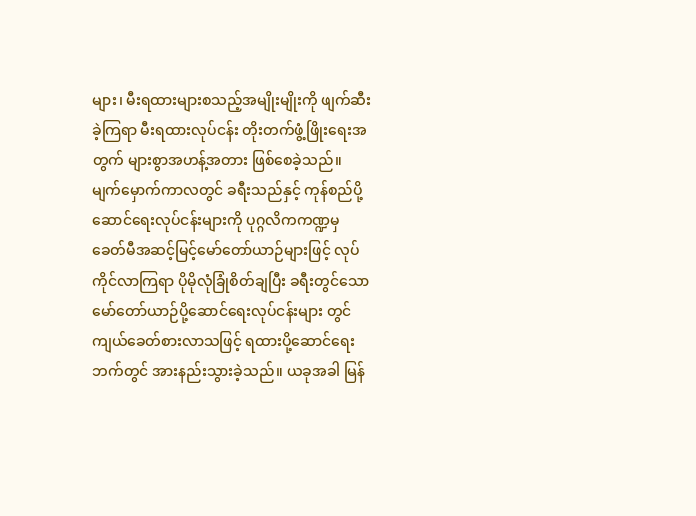များ၊ မီးရထားများစသည့်အမျိုးမျိုးကို ဖျက်ဆီးခဲ့ကြရာ မီးရထားလုပ်ငန်း တိုးတက်ဖွံ့ဖြိုးရေးအတွက် များစွာအဟန့်အတား ဖြစ်စေခဲ့သည်။
မျက်မှောက်ကာလတွင် ခရီးသည်နှင့် ကုန်စည်ပို့ဆောင်ရေးလုပ်ငန်းများကို ပုဂ္ဂလိကကဏ္ဍမှ ခေတ်မီအဆင့်မြင့်မော်တော်ယာဉ်များဖြင့် လုပ်ကိုင်လာကြရာ ပိုမိုလုံခြုံစိတ်ချပြီး ခရီးတွင်သော မော်တော်ယာဉ်ပို့ဆောင်ရေးလုပ်ငန်းများ တွင်ကျယ်ခေတ်စားလာသဖြင့် ရထားပို့ဆောင်ရေးဘက်တွင် အားနည်းသွားခဲ့သည်။ ယခုအခါ မြန်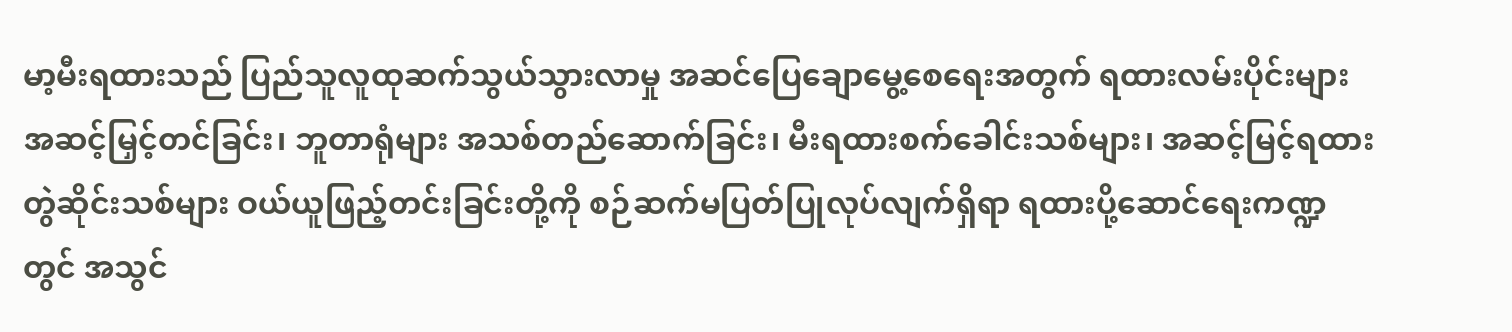မာ့မီးရထားသည် ပြည်သူလူထုဆက်သွယ်သွားလာမှု အဆင်ပြေချောမွေ့စေရေးအတွက် ရထားလမ်းပိုင်းများ အဆင့်မြှင့်တင်ခြင်း၊ ဘူတာရုံများ အသစ်တည်ဆောက်ခြင်း၊ မီးရထားစက်ခေါင်းသစ်များ၊ အဆင့်မြင့်ရထားတွဲဆိုင်းသစ်များ ဝယ်ယူဖြည့်တင်းခြင်းတို့ကို စဉ်ဆက်မပြတ်ပြုလုပ်လျက်ရှိရာ ရထားပို့ဆောင်ရေးကဏ္ဍတွင် အသွင်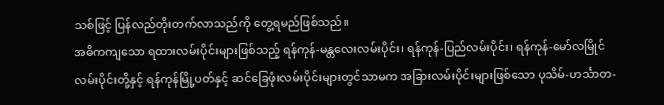သစ်ဖြင့် ပြန်လည်တိုးတက်လာသည်ကို တွေ့ရမည်ဖြစ်သည်။
အဓိကကျသော ရထားလမ်းပိုင်းများဖြစ်သည့် ရန်ကုန်-မန္တလေးလမ်းပိုင်း၊ ရန်ကုန်-ပြည်လမ်းပိုင်း၊ ရန်ကုန်-မော်လမြိုင်လမ်းပိုင်းတို့နှင့် ရန်ကုန်မြို့ပတ်နှင့် ဆင်ခြေဖုံးလမ်းပိုင်းများတွင်သာမက အခြားလမ်းပိုင်းများဖြစ်သော ပုသိမ်-ဟင်္သာတ-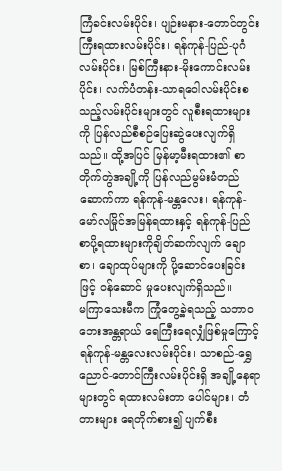ကြံခင်းလမ်းပိုင်း၊ ပျဉ်းမနား-တောင်တွင်းကြီးရထားလမ်းပိုင်း၊ ရန်ကုန်-ပြည်-ပုဂံလမ်းပိုင်း၊ မြစ်ကြီးနား-မိုးကောင်းလမ်းပိုင်း၊ လက်ပံတန်း-သာရဝေါလမ်းပိုင်းစသည့်လမ်းပိုင်းများတွင် လူစီးရထားများကို ပြန်လည်စီစဉ်ပြေးဆွဲပေးလျက်ရှိသည်။ ထို့အပြင် မြန်မာ့မီးရထား၏ စာတိုက်တွဲအချို့ကို ပြန်လည်မွမ်းမံတည်ဆောက်ကာ ရန်ကုန်-မန္တလေး၊ ရန်ကုန်-မော်လမြိုင်အမြန်ရထားနှင့် ရန်ကုန်-ပြည်စာပို့ရထားများကိုချိတ်ဆက်လျက် ချောစာ၊ ချောထုပ်များကို ပို့ဆောင်ပေးခြင်းဖြင့် ဝန်ဆောင် မှုပေးလျက်ရှိသည်။
မကြာသေးမီက ကြုံတွေ့ခဲ့ရသည့် သဘာဝဘေးအန္တရာယ် ရေကြီးရေလျှံဖြစ်မှုကြောင့် ရန်ကုန်-မန္တလေးလမ်းပိုင်း၊ သာစည်-ရွှေညောင်-တောင်ကြီးလမ်းပိုင်းရှိ အချို့နေရာများတွင် ရထားလမ်းတာ ပေါင်များ၊ တံတားများ ရေတိုက်စား၍ ပျက်စီး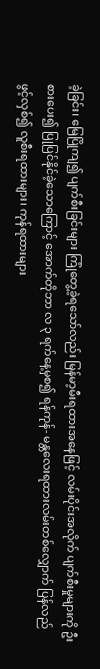ခဲ့ခြင်း၊ မြေပြိုကျ၍ ပျက်စီးခြင်းများ ကြုံတွေ့ခဲ့ရသော်လည်း မြန်မာ့မီးရထားအနေဖြင့် လမ်းပိုင်းအလိုက် ပျက်စီးမှုများကို ဦးစားပေး၍ ပြုပြင်နိုင်ခဲ့သောကြောင့် အောက်တိုဘာ လ ၃ ရက်နေ့မှစ၍ ရန်ကုန်- မန္တလေးရထားလမ်းတစ်လျှောက် ပြန်လည်ဖွင့်လှစ်၍ လူစီးရထားများ၊ ကုန်ရထားများ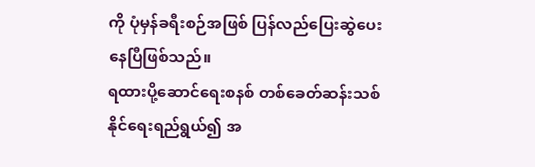ကို ပုံမှန်ခရီးစဉ်အဖြစ် ပြန်လည်ပြေးဆွဲပေး နေပြီဖြစ်သည်။
ရထားပို့ဆောင်ရေးစနစ် တစ်ခေတ်ဆန်းသစ်နိုင်ရေးရည်ရွယ်၍ အ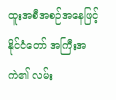ထူးအစီအစဉ်အနေဖြင့် နိုင်ငံတော် အကြီးအကဲ၏ လမ်း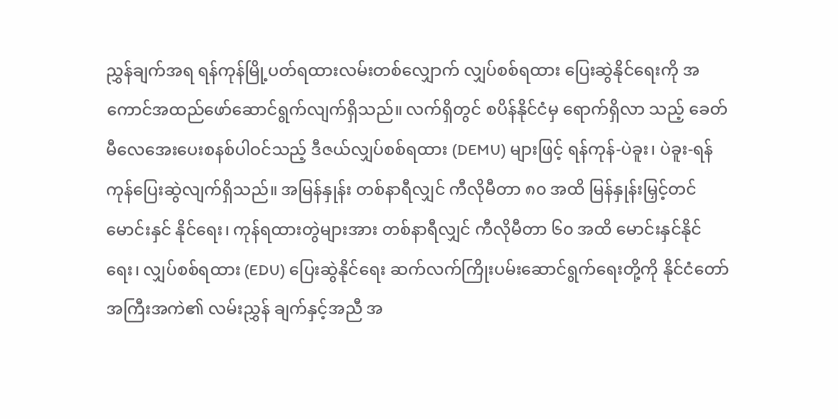ညွှန်ချက်အရ ရန်ကုန်မြို့ပတ်ရထားလမ်းတစ်လျှောက် လျှပ်စစ်ရထား ပြေးဆွဲနိုင်ရေးကို အကောင်အထည်ဖော်ဆောင်ရွက်လျက်ရှိသည်။ လက်ရှိတွင် စပိန်နိုင်ငံမှ ရောက်ရှိလာ သည့် ခေတ်မီလေအေးပေးစနစ်ပါဝင်သည့် ဒီဇယ်လျှပ်စစ်ရထား (DEMU) များဖြင့် ရန်ကုန်-ပဲခူး၊ ပဲခူး-ရန်ကုန်ပြေးဆွဲလျက်ရှိသည်။ အမြန်နှုန်း တစ်နာရီလျှင် ကီလိုမီတာ ၈၀ အထိ မြန်နှုန်းမြှင့်တင်မောင်းနှင် နိုင်ရေး၊ ကုန်ရထားတွဲများအား တစ်နာရီလျှင် ကီလိုမီတာ ၆၀ အထိ မောင်းနှင်နိုင်ရေး၊ လျှပ်စစ်ရထား (EDU) ပြေးဆွဲနိုင်ရေး ဆက်လက်ကြိုးပမ်းဆောင်ရွက်ရေးတို့ကို နိုင်ငံတော်အကြီးအကဲ၏ လမ်းညွှန် ချက်နှင့်အညီ အ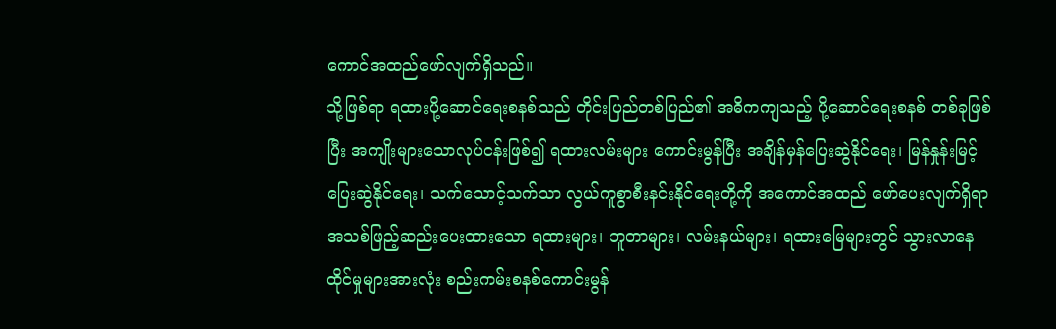ကောင်အထည်ဖော်လျက်ရှိသည်။
သို့ဖြစ်ရာ ရထားပို့ဆောင်ရေးစနစ်သည် တိုင်းပြည်တစ်ပြည်၏ အဓိကကျသည့် ပို့ဆောင်ရေးစနစ် တစ်ခုဖြစ်ပြီး အကျိုးများသောလုပ်ငန်းဖြစ်၍ ရထားလမ်းများ ကောင်းမွန်ပြီး အချိန်မှန်ပြေးဆွဲနိုင်ရေး၊ မြန်နှုန်းမြင့်ပြေးဆွဲနိုင်ရေး၊ သက်သောင့်သက်သာ လွယ်ကူစွာစီးနင်းနိုင်ရေးတို့ကို အကောင်အထည် ဖော်ပေးလျက်ရှိရာ အသစ်ဖြည့်ဆည်းပေးထားသော ရထားများ၊ ဘူတာများ၊ လမ်းနယ်များ၊ ရထားမြေများတွင် သွားလာနေထိုင်မှုများအားလုံး စည်းကမ်းစနစ်ကောင်းမွန်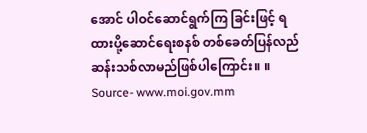အောင် ပါဝင်ဆောင်ရွက်ကြ ခြင်းဖြင့် ရထားပို့ဆောင်ရေးစနစ် တစ်ခေတ်ပြန်လည်ဆန်းသစ်လာမည်ဖြစ်ပါကြောင်း။ ။
Source- www.moi.gov.mm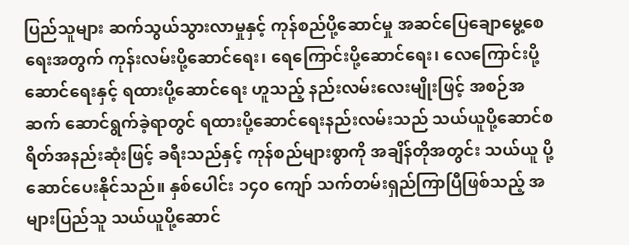ပြည်သူများ ဆက်သွယ်သွားလာမှုနှင့် ကုန်စည်ပို့ဆောင်မှု အဆင်ပြေချောမွေ့စေရေးအတွက် ကုန်းလမ်းပို့ဆောင်ရေး၊ ရေကြောင်းပို့ဆောင်ရေး၊ လေကြောင်းပို့ဆောင်ရေးနှင့် ရထားပို့ဆောင်ရေး ဟူသည့် နည်းလမ်းလေးမျိုးဖြင့် အစဉ်အဆက် ဆောင်ရွက်ခဲ့ရာတွင် ရထားပို့ဆောင်ရေးနည်းလမ်းသည် သယ်ယူပို့ဆောင်စရိတ်အနည်းဆုံးဖြင့် ခရီးသည်နှင့် ကုန်စည်များစွာကို အချိန်တိုအတွင်း သယ်ယူ ပို့ဆောင်ပေးနိုင်သည်။ နှစ်ပေါင်း ၁၄၀ ကျော် သက်တမ်းရှည်ကြာပြီဖြစ်သည့် အများပြည်သူ သယ်ယူပို့ဆောင်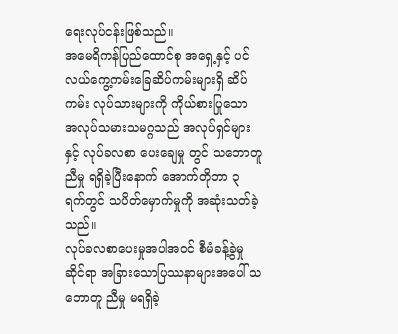ရေးလုပ်ငန်းဖြစ်သည်။
အမေရိကန်ပြည်ထောင်စု အရှေ့နှင့် ပင်လယ်ကွေ့ကမ်းခြေဆိပ်ကမ်းများရှိ ဆိပ်ကမ်း လုပ်သားများကို ကိုယ်စားပြုသော အလုပ်သမားသမဂ္ဂသည် အလုပ်ရှင်များနှင့် လုပ်ခလစာ ပေးချေမှု တွင် သဘောတူညီမှု ရရှိခဲ့ပြီးနောက် အောက်တိုဘာ ၃ ရက်တွင် သပိတ်မှောက်မှုကို အဆုံးသတ်ခဲ့သည်။
လုပ်ခလစာပေးမှုအပါအဝင် စီမံခန့်ခွဲမှုဆိုင်ရာ အခြားသောပြဿနာများအပေါ် သဘောတူ ညီမှု မရရှိခဲ့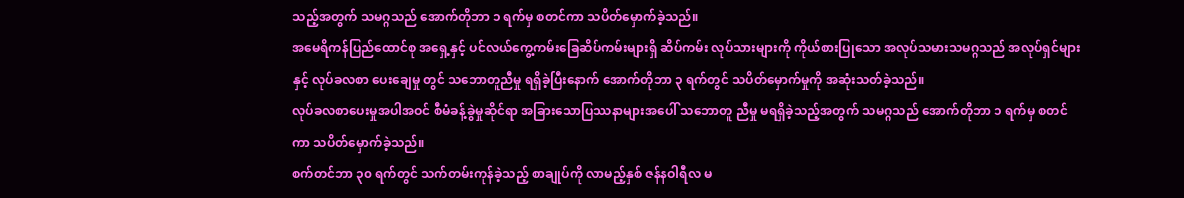သည့်အတွက် သမဂ္ဂသည် အောက်တိုဘာ ၁ ရက်မှ စတင်ကာ သပိတ်မှောက်ခဲ့သည်။
အမေရိကန်ပြည်ထောင်စု အရှေ့နှင့် ပင်လယ်ကွေ့ကမ်းခြေဆိပ်ကမ်းများရှိ ဆိပ်ကမ်း လုပ်သားများကို ကိုယ်စားပြုသော အလုပ်သမားသမဂ္ဂသည် အလုပ်ရှင်များနှင့် လုပ်ခလစာ ပေးချေမှု တွင် သဘောတူညီမှု ရရှိခဲ့ပြီးနောက် အောက်တိုဘာ ၃ ရက်တွင် သပိတ်မှောက်မှုကို အဆုံးသတ်ခဲ့သည်။
လုပ်ခလစာပေးမှုအပါအဝင် စီမံခန့်ခွဲမှုဆိုင်ရာ အခြားသောပြဿနာများအပေါ် သဘောတူ ညီမှု မရရှိခဲ့သည့်အတွက် သမဂ္ဂသည် အောက်တိုဘာ ၁ ရက်မှ စတင်ကာ သပိတ်မှောက်ခဲ့သည်။
စက်တင်ဘာ ၃၀ ရက်တွင် သက်တမ်းကုန်ခဲ့သည့် စာချုပ်ကို လာမည့်နှစ် ဇန်နဝါရီလ မ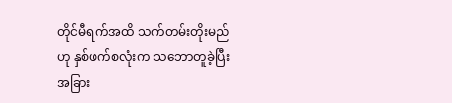တိုင်မီရက်အထိ သက်တမ်းတိုးမည်ဟု နှစ်ဖက်စလုံးက သဘောတူခဲ့ပြီး အခြား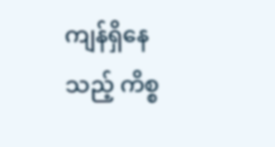ကျန်ရှိနေသည့် ကိစ္စ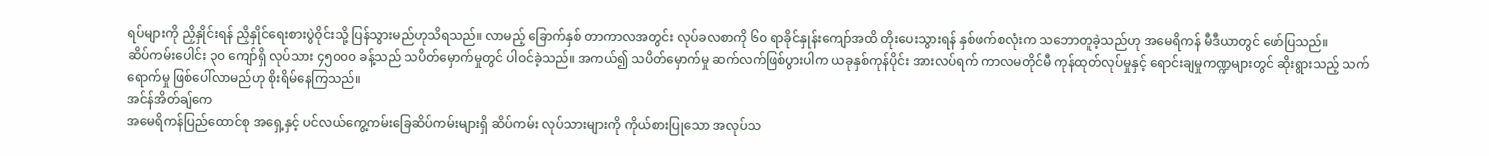ရပ်များကို ညှိနှိုင်းရန် ညှိနှိုင်ရေးစားပွဲဝိုင်းသို့ ပြန်သွားမည်ဟုသိရသည်။ လာမည့် ခြောက်နှစ် တာကာလအတွင်း လုပ်ခလစာကို ၆၀ ရာခိုင်နှုန်းကျော်အထိ တိုးပေးသွားရန် နှစ်ဖက်စလုံးက သဘောတူခဲ့သည်ဟု အမေရိကန် မီဒီယာတွင် ဖော်ပြသည်။
ဆိပ်ကမ်းပေါင်း ၃၀ ကျော်ရှိ လုပ်သား ၄၅၀၀၀ ခန့်သည် သပိတ်မှောက်မှုတွင် ပါဝင်ခဲ့သည်။ အကယ်၍ သပိတ်မှောက်မှု ဆက်လက်ဖြစ်ပွားပါက ယခုနှစ်ကုန်ပိုင်း အားလပ်ရက် ကာလမတိုင်မီ ကုန်ထုတ်လုပ်မှုနှင့် ရောင်းချမှုကဏ္ဍများတွင် ဆိုးရွားသည့် သက်ရောက်မှု ဖြစ်ပေါ်လာမည်ဟု စိုးရိမ်နေကြသည်။
အင်န်အိတ်ချ်ကေ
အမေရိကန်ပြည်ထောင်စု အရှေ့နှင့် ပင်လယ်ကွေ့ကမ်းခြေဆိပ်ကမ်းများရှိ ဆိပ်ကမ်း လုပ်သားများကို ကိုယ်စားပြုသော အလုပ်သ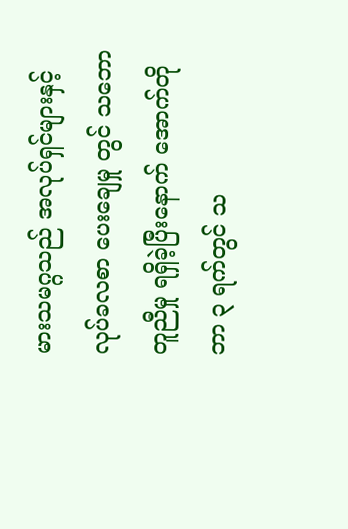မားသမဂ္ဂသည် အလုပ်ရှင်များနှင့် လုပ်ခလစာ ပေးချေမှု တွင် သဘောတူညီမှု ရရှိခဲ့ပြီးနောက် အောက်တိုဘာ ၃ ရက်တွင် သ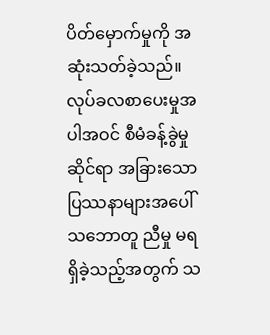ပိတ်မှောက်မှုကို အဆုံးသတ်ခဲ့သည်။
လုပ်ခလစာပေးမှုအပါအဝင် စီမံခန့်ခွဲမှုဆိုင်ရာ အခြားသောပြဿနာများအပေါ် သဘောတူ ညီမှု မရရှိခဲ့သည့်အတွက် သ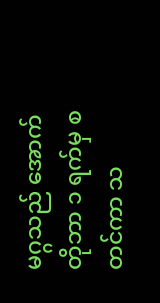မဂ္ဂသည် အောက်တိုဘာ ၁ ရက်မှ စတင်ကာ သ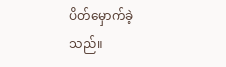ပိတ်မှောက်ခဲ့သည်။